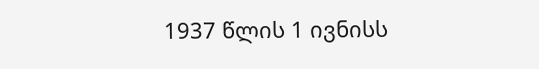1937 წლის 1 ივნისს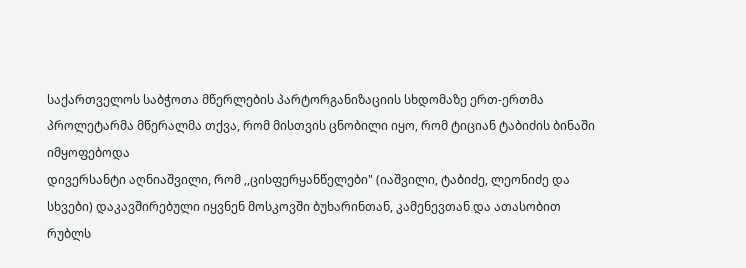საქართველოს საბჭოთა მწერლების პარტორგანიზაციის სხდომაზე ერთ-ერთმა
პროლეტარმა მწერალმა თქვა, რომ მისთვის ცნობილი იყო, რომ ტიციან ტაბიძის ბინაში იმყოფებოდა
დივერსანტი აღნიაშვილი, რომ ,,ცისფერყანწელები" (იაშვილი, ტაბიძე, ლეონიძე და სხვები) დაკავშირებული იყვნენ მოსკოვში ბუხარინთან, კამენევთან და ათასობით რუბლს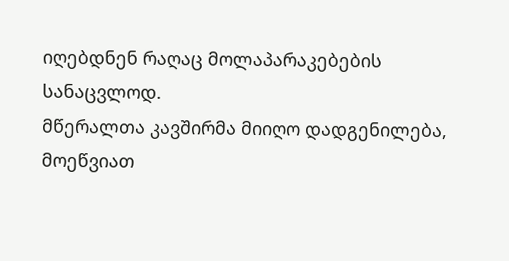იღებდნენ რაღაც მოლაპარაკებების
სანაცვლოდ.
მწერალთა კავშირმა მიიღო დადგენილება, მოეწვიათ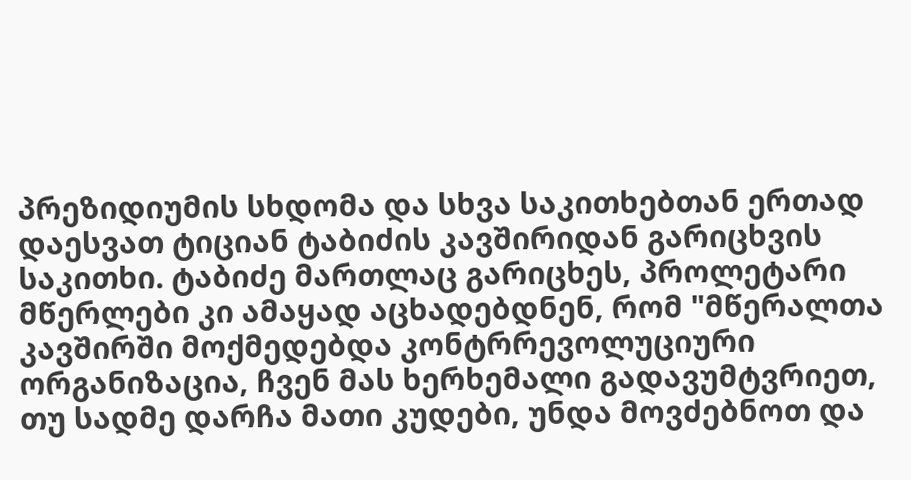პრეზიდიუმის სხდომა და სხვა საკითხებთან ერთად დაესვათ ტიციან ტაბიძის კავშირიდან გარიცხვის საკითხი. ტაბიძე მართლაც გარიცხეს, პროლეტარი
მწერლები კი ამაყად აცხადებდნენ, რომ "მწერალთა კავშირში მოქმედებდა კონტრრევოლუციური
ორგანიზაცია, ჩვენ მას ხერხემალი გადავუმტვრიეთ, თუ სადმე დარჩა მათი კუდები, უნდა მოვძებნოთ და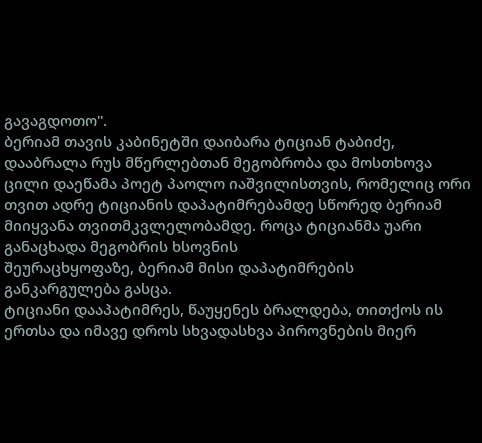გავაგდოთო".
ბერიამ თავის კაბინეტში დაიბარა ტიციან ტაბიძე, დააბრალა რუს მწერლებთან მეგობრობა და მოსთხოვა ცილი დაეწამა პოეტ პაოლო იაშვილისთვის, რომელიც ორი თვით ადრე ტიციანის დაპატიმრებამდე სწორედ ბერიამ მიიყვანა თვითმკვლელობამდე. როცა ტიციანმა უარი განაცხადა მეგობრის ხსოვნის
შეურაცხყოფაზე, ბერიამ მისი დაპატიმრების განკარგულება გასცა.
ტიციანი დააპატიმრეს, წაუყენეს ბრალდება, თითქოს ის ერთსა და იმავე დროს სხვადასხვა პიროვნების მიერ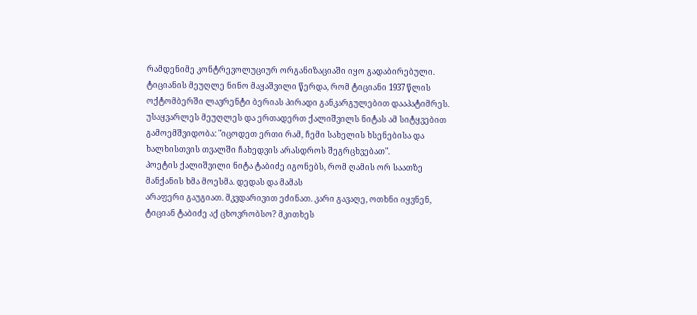რამდენიმე კონტრევოლუციურ ორგანიზაციაში იყო გადაბირებული. ტიციანის მეუღლე ნინო მაყაშვილი წერდა, რომ ტიციანი 1937 წლის ოქტომბერში ლავრენტი ბერიას პირადი განკარგულებით დააპატიმრეს.
უსაყვარლეს მეუღლეს და ერთადერთ ქალიშვილს ნიტას ამ სიტყვებით გამოემშვიდობა: "იცოდეთ ერთი რამ, ჩემი სახელის ხსენებისა და ხალხისთვის თვალში ჩახედვის არასდროს შეგრცხვებათ".
პოეტის ქალიშვილი ნიტა ტაბიძე იგონებს, რომ ღამის ორ საათზე მანქანის ხმა მოესმა. დედას და მამას
არაფერი გაუგიათ. მკვდარივით ეძინათ. კარი გავაღე, ოთხნი იყვნენ, ტიციან ტაბიძე აქ ცხოვრობსო? მკითხეს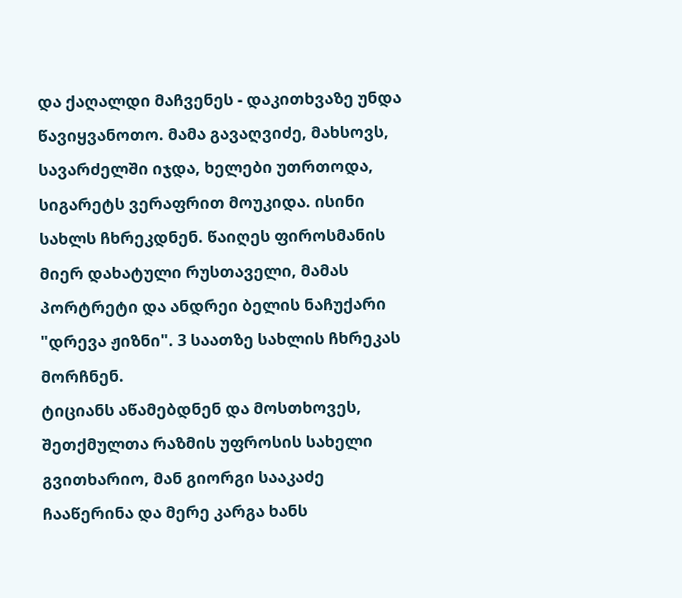და ქაღალდი მაჩვენეს - დაკითხვაზე უნდა წავიყვანოთო. მამა გავაღვიძე, მახსოვს, სავარძელში იჯდა, ხელები უთრთოდა, სიგარეტს ვერაფრით მოუკიდა. ისინი სახლს ჩხრეკდნენ. წაიღეს ფიროსმანის მიერ დახატული რუსთაველი, მამას პორტრეტი და ანდრეი ბელის ნაჩუქარი "დრევა ჟიზნი". 3 საათზე სახლის ჩხრეკას
მორჩნენ.
ტიციანს აწამებდნენ და მოსთხოვეს, შეთქმულთა რაზმის უფროსის სახელი გვითხარიო, მან გიორგი სააკაძე
ჩააწერინა და მერე კარგა ხანს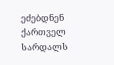ეძებდნენ ქართველ სარდალს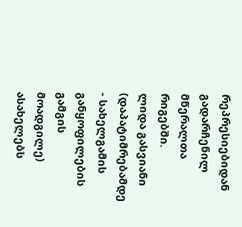რეპრესიებიდან გადარჩენილ მწერალთა რიგებში.
ლიდა გასვიანი (დაპატიმრებამდე - სახელგამის განყოფილების გამგის მოადგილე) ასახელებს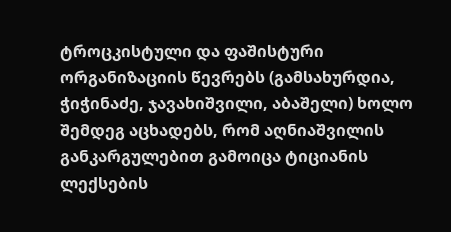ტროცკისტული და ფაშისტური ორგანიზაციის წევრებს (გამსახურდია, ჭიჭინაძე, ჯავახიშვილი, აბაშელი) ხოლო შემდეგ აცხადებს, რომ აღნიაშვილის განკარგულებით გამოიცა ტიციანის ლექსების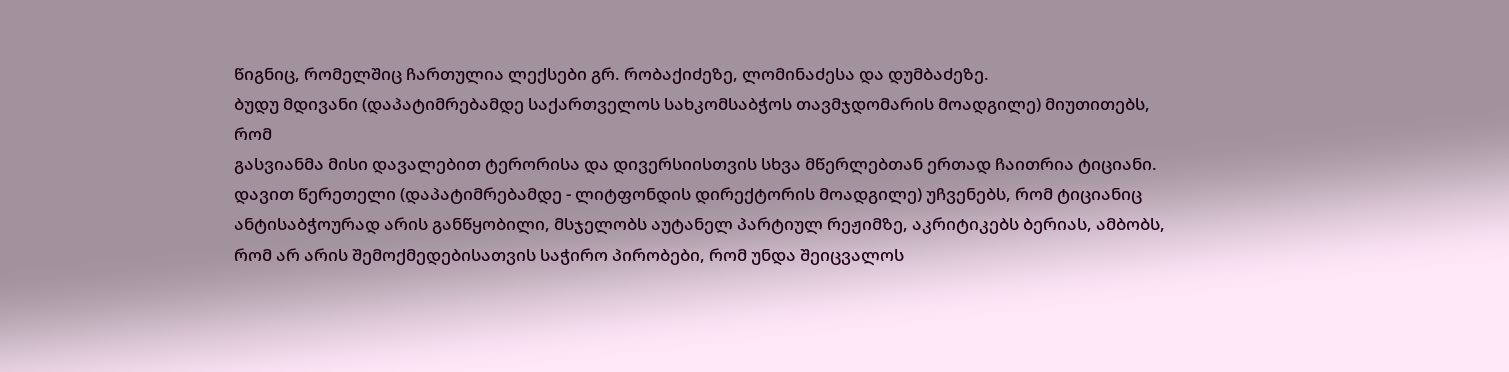წიგნიც, რომელშიც ჩართულია ლექსები გრ. რობაქიძეზე, ლომინაძესა და დუმბაძეზე.
ბუდუ მდივანი (დაპატიმრებამდე საქართველოს სახკომსაბჭოს თავმჯდომარის მოადგილე) მიუთითებს, რომ
გასვიანმა მისი დავალებით ტერორისა და დივერსიისთვის სხვა მწერლებთან ერთად ჩაითრია ტიციანი.
დავით წერეთელი (დაპატიმრებამდე - ლიტფონდის დირექტორის მოადგილე) უჩვენებს, რომ ტიციანიც
ანტისაბჭოურად არის განწყობილი, მსჯელობს აუტანელ პარტიულ რეჟიმზე, აკრიტიკებს ბერიას, ამბობს, რომ არ არის შემოქმედებისათვის საჭირო პირობები, რომ უნდა შეიცვალოს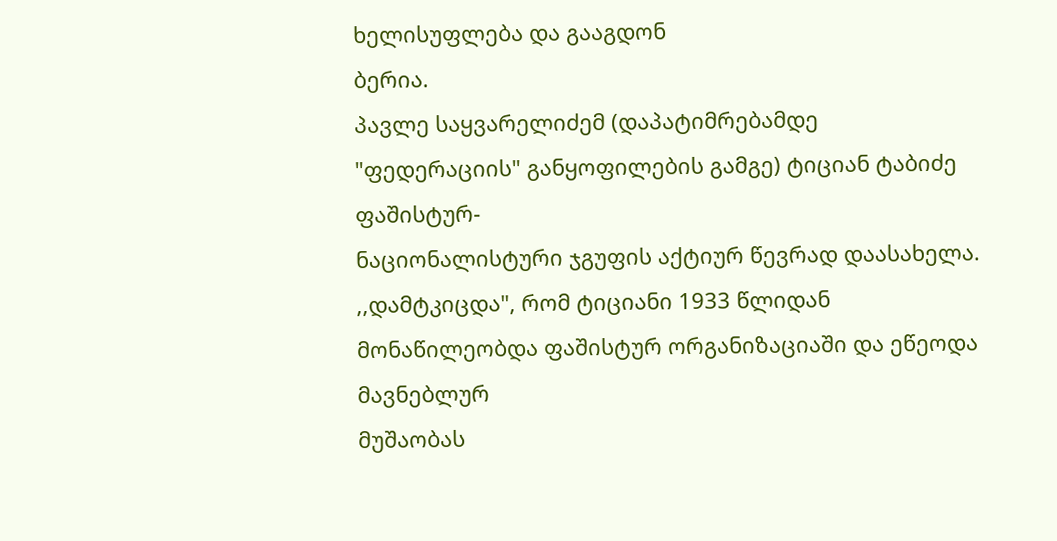ხელისუფლება და გააგდონ
ბერია.
პავლე საყვარელიძემ (დაპატიმრებამდე "ფედერაციის" განყოფილების გამგე) ტიციან ტაბიძე ფაშისტურ-
ნაციონალისტური ჯგუფის აქტიურ წევრად დაასახელა.
,,დამტკიცდა", რომ ტიციანი 1933 წლიდან მონაწილეობდა ფაშისტურ ორგანიზაციაში და ეწეოდა მავნებლურ
მუშაობას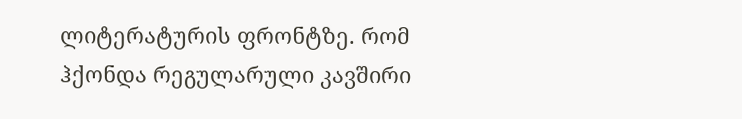ლიტერატურის ფრონტზე. რომ ჰქონდა რეგულარული კავშირი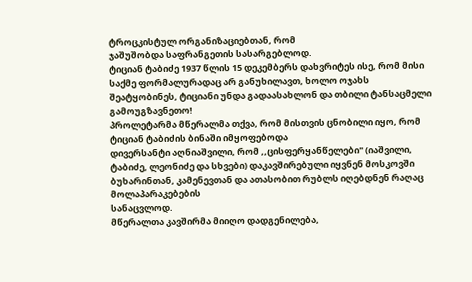ტროცკისტულ ორგანიზაციებთან, რომ
ჯაშუშობდა საფრანგეთის სასარგებლოდ.
ტიციან ტაბიძე 1937 წლის 15 დეკემბერს დახვრიტეს ისე, რომ მისი საქმე ფორმალურადაც არ განუხილავთ, ხოლო ოჯახს შეატყობინეს, ტიციანი უნდა გადაასახლონ და თბილი ტანსაცმელი გამოუგზავნეთო!
პროლეტარმა მწერალმა თქვა, რომ მისთვის ცნობილი იყო, რომ ტიციან ტაბიძის ბინაში იმყოფებოდა
დივერსანტი აღნიაშვილი, რომ ,,ცისფერყანწელები" (იაშვილი, ტაბიძე, ლეონიძე და სხვები) დაკავშირებული იყვნენ მოსკოვში ბუხარინთან, კამენევთან და ათასობით რუბლს იღებდნენ რაღაც მოლაპარაკებების
სანაცვლოდ.
მწერალთა კავშირმა მიიღო დადგენილება,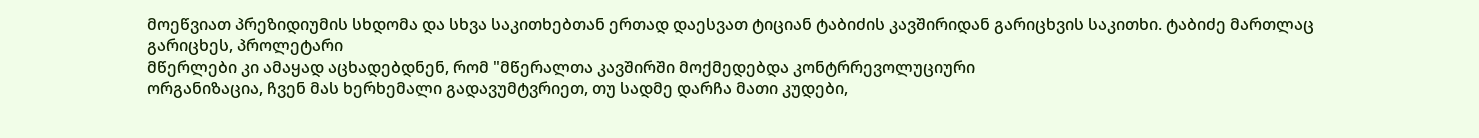მოეწვიათ პრეზიდიუმის სხდომა და სხვა საკითხებთან ერთად დაესვათ ტიციან ტაბიძის კავშირიდან გარიცხვის საკითხი. ტაბიძე მართლაც გარიცხეს, პროლეტარი
მწერლები კი ამაყად აცხადებდნენ, რომ "მწერალთა კავშირში მოქმედებდა კონტრრევოლუციური
ორგანიზაცია, ჩვენ მას ხერხემალი გადავუმტვრიეთ, თუ სადმე დარჩა მათი კუდები,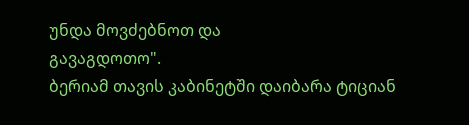უნდა მოვძებნოთ და
გავაგდოთო".
ბერიამ თავის კაბინეტში დაიბარა ტიციან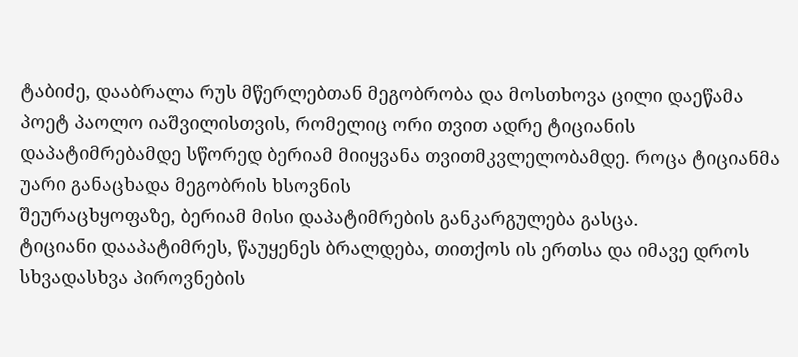ტაბიძე, დააბრალა რუს მწერლებთან მეგობრობა და მოსთხოვა ცილი დაეწამა პოეტ პაოლო იაშვილისთვის, რომელიც ორი თვით ადრე ტიციანის დაპატიმრებამდე სწორედ ბერიამ მიიყვანა თვითმკვლელობამდე. როცა ტიციანმა უარი განაცხადა მეგობრის ხსოვნის
შეურაცხყოფაზე, ბერიამ მისი დაპატიმრების განკარგულება გასცა.
ტიციანი დააპატიმრეს, წაუყენეს ბრალდება, თითქოს ის ერთსა და იმავე დროს სხვადასხვა პიროვნების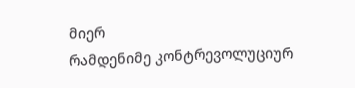მიერ
რამდენიმე კონტრევოლუციურ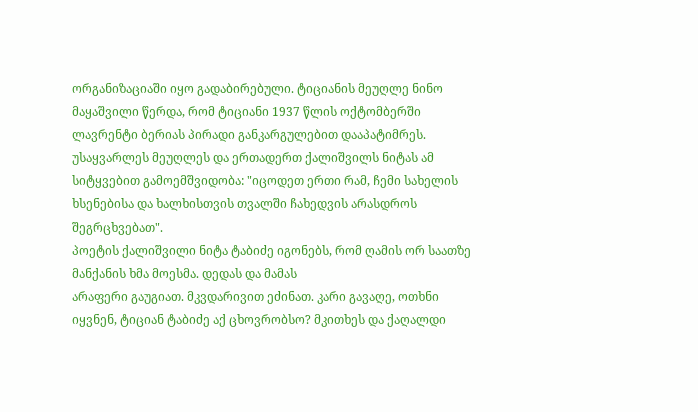ორგანიზაციაში იყო გადაბირებული. ტიციანის მეუღლე ნინო მაყაშვილი წერდა, რომ ტიციანი 1937 წლის ოქტომბერში ლავრენტი ბერიას პირადი განკარგულებით დააპატიმრეს.
უსაყვარლეს მეუღლეს და ერთადერთ ქალიშვილს ნიტას ამ სიტყვებით გამოემშვიდობა: "იცოდეთ ერთი რამ, ჩემი სახელის ხსენებისა და ხალხისთვის თვალში ჩახედვის არასდროს შეგრცხვებათ".
პოეტის ქალიშვილი ნიტა ტაბიძე იგონებს, რომ ღამის ორ საათზე მანქანის ხმა მოესმა. დედას და მამას
არაფერი გაუგიათ. მკვდარივით ეძინათ. კარი გავაღე, ოთხნი იყვნენ, ტიციან ტაბიძე აქ ცხოვრობსო? მკითხეს და ქაღალდი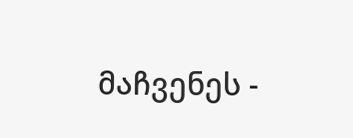მაჩვენეს -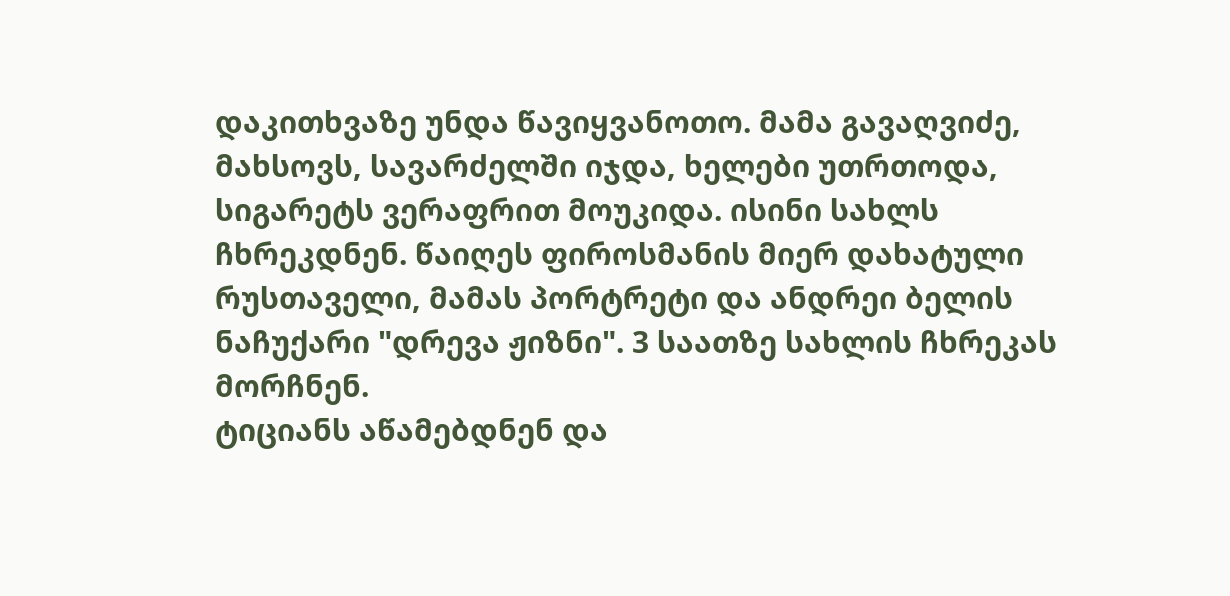დაკითხვაზე უნდა წავიყვანოთო. მამა გავაღვიძე, მახსოვს, სავარძელში იჯდა, ხელები უთრთოდა, სიგარეტს ვერაფრით მოუკიდა. ისინი სახლს ჩხრეკდნენ. წაიღეს ფიროსმანის მიერ დახატული რუსთაველი, მამას პორტრეტი და ანდრეი ბელის ნაჩუქარი "დრევა ჟიზნი". 3 საათზე სახლის ჩხრეკას
მორჩნენ.
ტიციანს აწამებდნენ და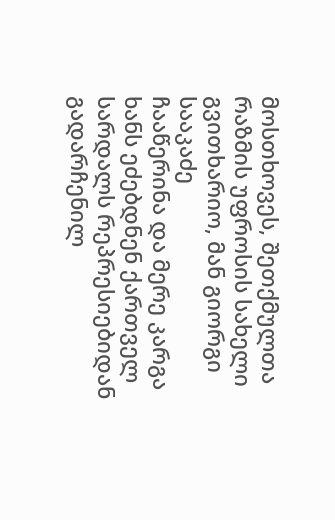მოსთხოვეს, შეთქმულთა რაზმის უფროსის სახელი გვითხარიო, მან გიორგი სააკაძე
ჩააწერინა და მერე კარგა ხანს ეძებდნენ ქართველ სარდალს რეპრესიებიდან გადარჩენილ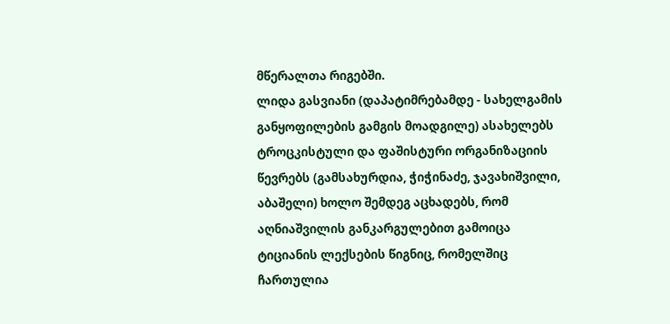მწერალთა რიგებში.
ლიდა გასვიანი (დაპატიმრებამდე - სახელგამის განყოფილების გამგის მოადგილე) ასახელებს
ტროცკისტული და ფაშისტური ორგანიზაციის წევრებს (გამსახურდია, ჭიჭინაძე, ჯავახიშვილი, აბაშელი) ხოლო შემდეგ აცხადებს, რომ აღნიაშვილის განკარგულებით გამოიცა ტიციანის ლექსების წიგნიც, რომელშიც ჩართულია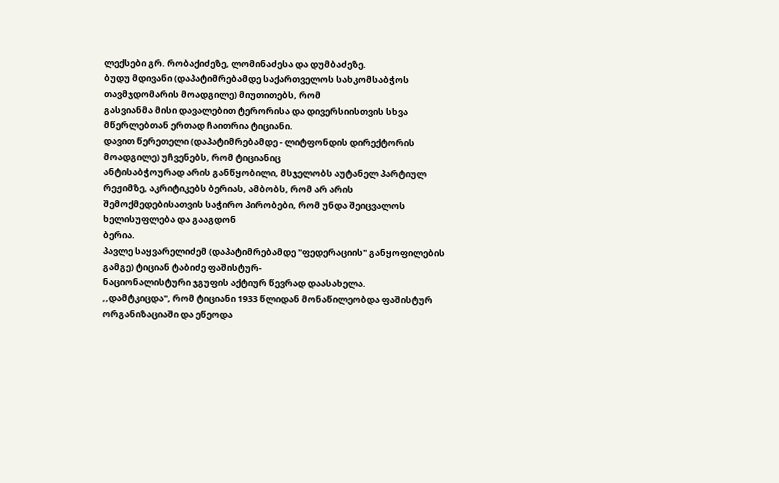ლექსები გრ. რობაქიძეზე, ლომინაძესა და დუმბაძეზე.
ბუდუ მდივანი (დაპატიმრებამდე საქართველოს სახკომსაბჭოს თავმჯდომარის მოადგილე) მიუთითებს, რომ
გასვიანმა მისი დავალებით ტერორისა და დივერსიისთვის სხვა მწერლებთან ერთად ჩაითრია ტიციანი.
დავით წერეთელი (დაპატიმრებამდე - ლიტფონდის დირექტორის მოადგილე) უჩვენებს, რომ ტიციანიც
ანტისაბჭოურად არის განწყობილი, მსჯელობს აუტანელ პარტიულ რეჟიმზე, აკრიტიკებს ბერიას, ამბობს, რომ არ არის შემოქმედებისათვის საჭირო პირობები, რომ უნდა შეიცვალოს ხელისუფლება და გააგდონ
ბერია.
პავლე საყვარელიძემ (დაპატიმრებამდე "ფედერაციის" განყოფილების გამგე) ტიციან ტაბიძე ფაშისტურ-
ნაციონალისტური ჯგუფის აქტიურ წევრად დაასახელა.
,,დამტკიცდა", რომ ტიციანი 1933 წლიდან მონაწილეობდა ფაშისტურ ორგანიზაციაში და ეწეოდა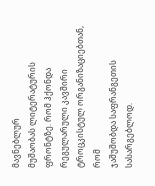მავნებლურ
მუშაობას ლიტერატურის ფრონტზე. რომ ჰქონდა რეგულარული კავშირი ტროცკისტულ ორგანიზაციებთან, რომ
ჯაშუშობდა საფრანგეთის სასარგებლოდ.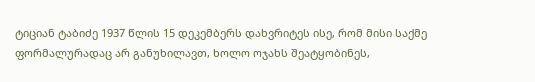ტიციან ტაბიძე 1937 წლის 15 დეკემბერს დახვრიტეს ისე, რომ მისი საქმე ფორმალურადაც არ განუხილავთ, ხოლო ოჯახს შეატყობინეს,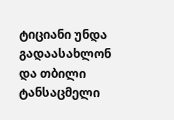ტიციანი უნდა გადაასახლონ და თბილი ტანსაცმელი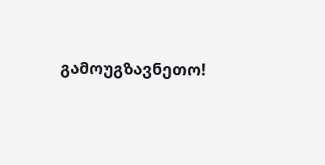გამოუგზავნეთო!